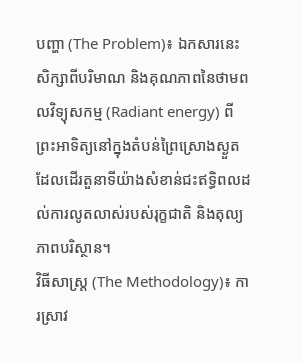បញ្ហា (The Problem)៖ ឯកសារនេះសិក្សាពីបរិមាណ និងគុណភាពនៃថាមពលវិទ្យុសកម្ម (Radiant energy) ពីព្រះអាទិត្យនៅក្នុងតំបន់ព្រៃស្រោងស្ងួត ដែលដើរតួនាទីយ៉ាងសំខាន់ជះឥទ្ធិពលដល់ការលូតលាស់របស់រុក្ខជាតិ និងតុល្យភាពបរិស្ថាន។
វិធីសាស្ត្រ (The Methodology)៖ ការស្រាវ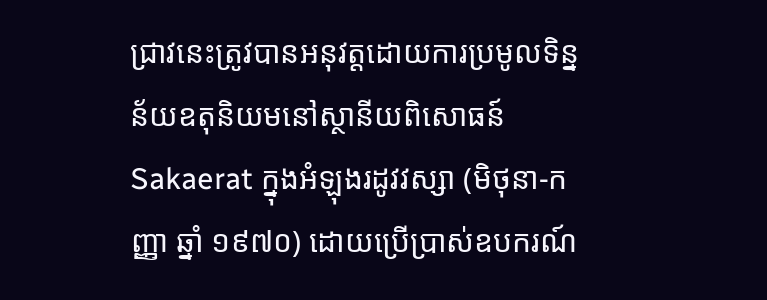ជ្រាវនេះត្រូវបានអនុវត្តដោយការប្រមូលទិន្នន័យឧតុនិយមនៅស្ថានីយពិសោធន៍ Sakaerat ក្នុងអំឡុងរដូវវស្សា (មិថុនា-កញ្ញា ឆ្នាំ ១៩៧០) ដោយប្រើប្រាស់ឧបករណ៍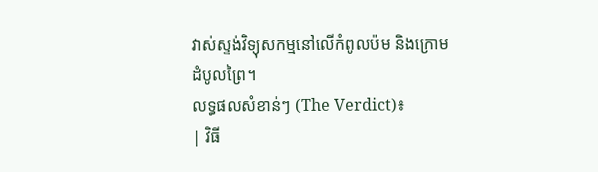វាស់ស្ទង់វិទ្យុសកម្មនៅលើកំពូលប៉ម និងក្រោមដំបូលព្រៃ។
លទ្ធផលសំខាន់ៗ (The Verdict)៖
| វិធី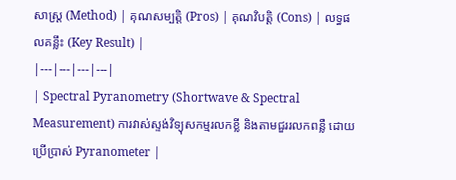សាស្ត្រ (Method) | គុណសម្បត្តិ (Pros) | គុណវិបត្តិ (Cons) | លទ្ធផលគន្លឹះ (Key Result) |
|---|---|---|---|
| Spectral Pyranometry (Shortwave & Spectral Measurement) ការវាស់ស្ទង់វិទ្យុសកម្មរលកខ្លី និងតាមជួររលកពន្លឺ ដោយប្រើប្រាស់ Pyranometer |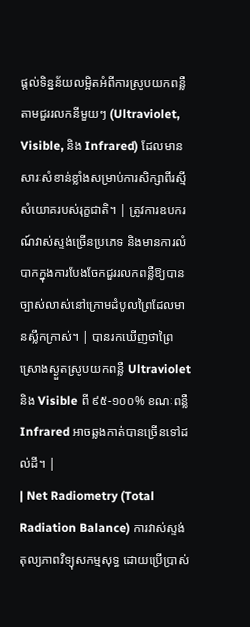ផ្តល់ទិន្នន័យលម្អិតអំពីការស្រូបយកពន្លឺតាមជួររលកនីមួយៗ (Ultraviolet, Visible, និង Infrared) ដែលមានសារៈសំខាន់ខ្លាំងសម្រាប់ការសិក្សាពីរស្មីសំយោគរបស់រុក្ខជាតិ។ | ត្រូវការឧបករណ៍វាស់ស្ទង់ច្រើនប្រភេទ និងមានការលំបាកក្នុងការបែងចែកជួររលកពន្លឺឱ្យបានច្បាស់លាស់នៅក្រោមដំបូលព្រៃដែលមានស្លឹកក្រាស់។ | បានរកឃើញថាព្រៃស្រោងស្ងួតស្រូបយកពន្លឺ Ultraviolet និង Visible ពី ៩៥-១០០% ខណៈពន្លឺ Infrared អាចឆ្លងកាត់បានច្រើនទៅដល់ដី។ |
| Net Radiometry (Total Radiation Balance) ការវាស់ស្ទង់តុល្យភាពវិទ្យុសកម្មសុទ្ធ ដោយប្រើប្រាស់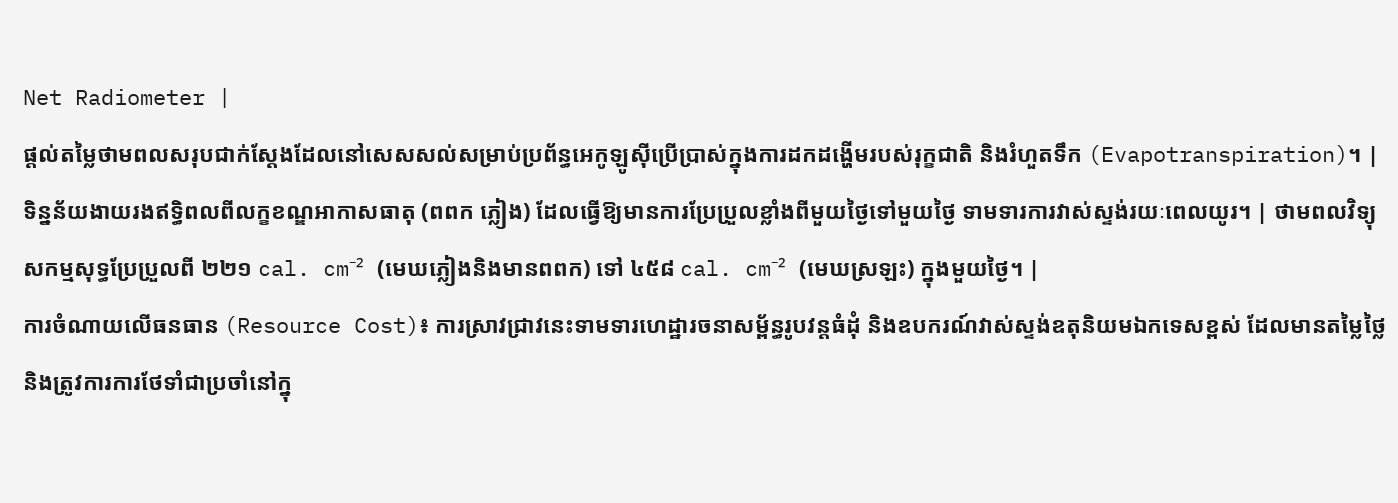Net Radiometer |
ផ្តល់តម្លៃថាមពលសរុបជាក់ស្តែងដែលនៅសេសសល់សម្រាប់ប្រព័ន្ធអេកូឡូស៊ីប្រើប្រាស់ក្នុងការដកដង្ហើមរបស់រុក្ខជាតិ និងរំហួតទឹក (Evapotranspiration)។ | ទិន្នន័យងាយរងឥទ្ធិពលពីលក្ខខណ្ឌអាកាសធាតុ (ពពក ភ្លៀង) ដែលធ្វើឱ្យមានការប្រែប្រួលខ្លាំងពីមួយថ្ងៃទៅមួយថ្ងៃ ទាមទារការវាស់ស្ទង់រយៈពេលយូរ។ | ថាមពលវិទ្យុសកម្មសុទ្ធប្រែប្រួលពី ២២១ cal. cm⁻² (មេឃភ្លៀងនិងមានពពក) ទៅ ៤៥៨ cal. cm⁻² (មេឃស្រឡះ) ក្នុងមួយថ្ងៃ។ |
ការចំណាយលើធនធាន (Resource Cost)៖ ការស្រាវជ្រាវនេះទាមទារហេដ្ឋារចនាសម្ព័ន្ធរូបវន្តធំដុំ និងឧបករណ៍វាស់ស្ទង់ឧតុនិយមឯកទេសខ្ពស់ ដែលមានតម្លៃថ្លៃ និងត្រូវការការថែទាំជាប្រចាំនៅក្នុ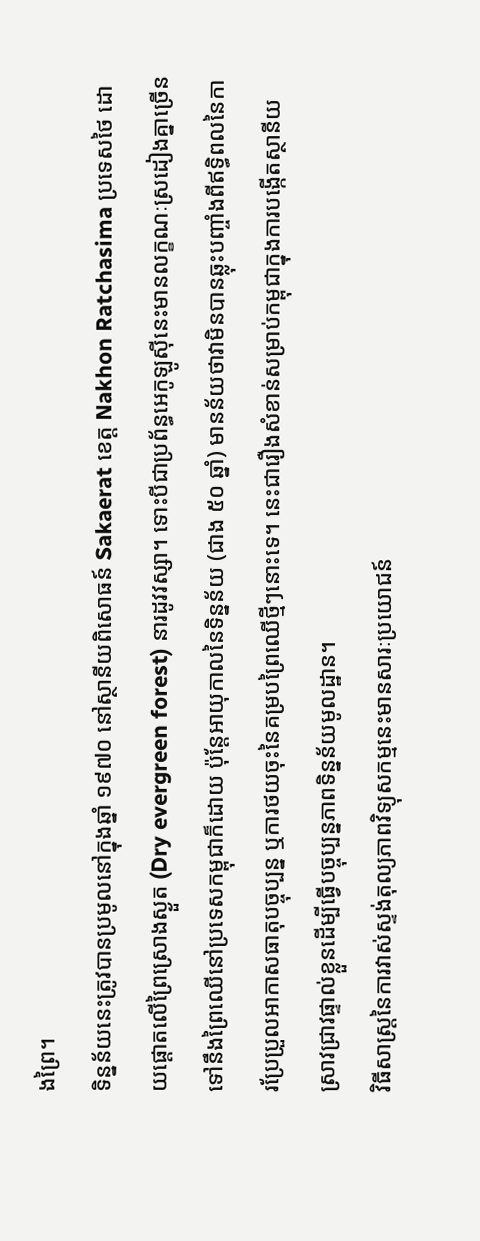ងព្រៃ។
ទិន្នន័យនេះត្រូវបានប្រមូលនៅក្នុងឆ្នាំ ១៩៧០ នៅស្ថានីយពិសោធន៍ Sakaerat ខេត្ត Nakhon Ratchasima ប្រទេសថៃ ដោយផ្តោតលើព្រៃស្រោងស្ងួត (Dry evergreen forest) នារដូវវស្សា។ ទោះបីជាប្រព័ន្ធអេកូឡូស៊ីនេះមានលក្ខណៈស្រដៀងគ្នាច្រើនទៅនឹងព្រៃឈើនៅប្រទេសកម្ពុជាក៏ដោយ ប៉ុន្តែអាយុកាលនៃទិន្នន័យ (ជាង ៥០ ឆ្នាំ) មានន័យថាវាមិនបានឆ្លុះបញ្ចាំងពីឥទ្ធិពលនៃការប្រែប្រួលអាកាសធាតុបច្ចុប្បន្ន ឬការថយចុះនៃគម្របព្រៃឈើថ្មីៗនោះទេ។ នេះជារឿងសំខាន់សម្រាប់កម្ពុជាក្នុងការបង្កើតស្ថានីយស្រាវជ្រាវផ្ទាល់ខ្លួនដើម្បីធ្វើបច្ចុប្បន្នភាពទិន្នន័យមូលដ្ឋាន។
វិធីសាស្ត្រនៃការវាស់ស្ទង់តុល្យភាពវិទ្យុសកម្មនេះមានសារៈប្រយោជន៍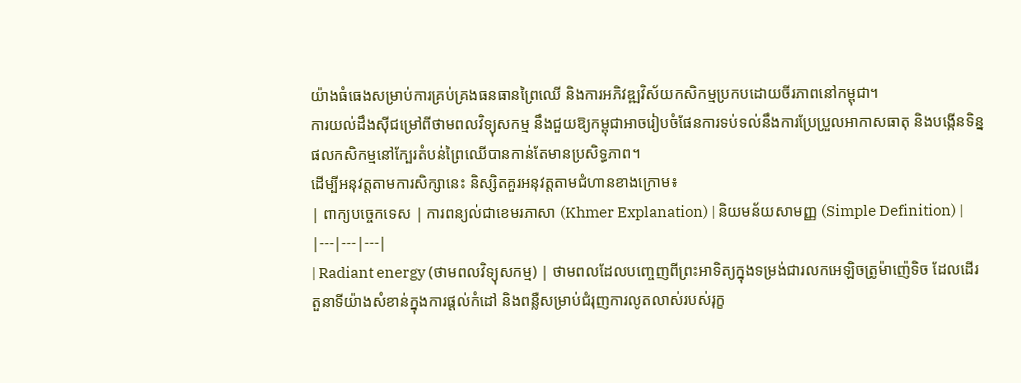យ៉ាងធំធេងសម្រាប់ការគ្រប់គ្រងធនធានព្រៃឈើ និងការអភិវឌ្ឍវិស័យកសិកម្មប្រកបដោយចីរភាពនៅកម្ពុជា។
ការយល់ដឹងស៊ីជម្រៅពីថាមពលវិទ្យុសកម្ម នឹងជួយឱ្យកម្ពុជាអាចរៀបចំផែនការទប់ទល់នឹងការប្រែប្រួលអាកាសធាតុ និងបង្កើនទិន្នផលកសិកម្មនៅក្បែរតំបន់ព្រៃឈើបានកាន់តែមានប្រសិទ្ធភាព។
ដើម្បីអនុវត្តតាមការសិក្សានេះ និស្សិតគួរអនុវត្តតាមជំហានខាងក្រោម៖
| ពាក្យបច្ចេកទេស | ការពន្យល់ជាខេមរភាសា (Khmer Explanation) | និយមន័យសាមញ្ញ (Simple Definition) |
|---|---|---|
| Radiant energy (ថាមពលវិទ្យុសកម្ម) | ថាមពលដែលបញ្ចេញពីព្រះអាទិត្យក្នុងទម្រង់ជារលកអេឡិចត្រូម៉ាញ៉េទិច ដែលដើរតួនាទីយ៉ាងសំខាន់ក្នុងការផ្តល់កំដៅ និងពន្លឺសម្រាប់ជំរុញការលូតលាស់របស់រុក្ខ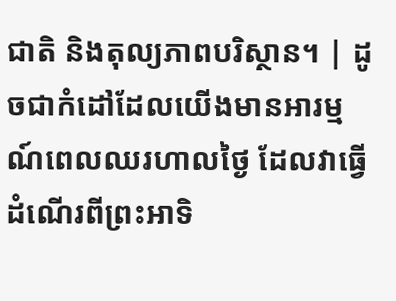ជាតិ និងតុល្យភាពបរិស្ថាន។ | ដូចជាកំដៅដែលយើងមានអារម្មណ៍ពេលឈរហាលថ្ងៃ ដែលវាធ្វើដំណើរពីព្រះអាទិ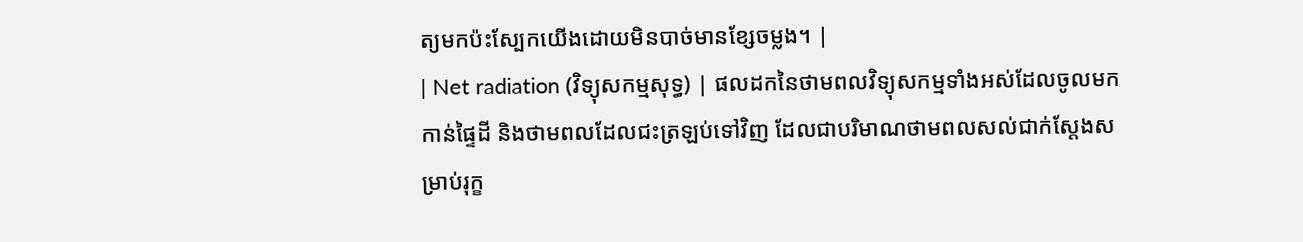ត្យមកប៉ះស្បែកយើងដោយមិនបាច់មានខ្សែចម្លង។ |
| Net radiation (វិទ្យុសកម្មសុទ្ធ) | ផលដកនៃថាមពលវិទ្យុសកម្មទាំងអស់ដែលចូលមកកាន់ផ្ទៃដី និងថាមពលដែលជះត្រឡប់ទៅវិញ ដែលជាបរិមាណថាមពលសល់ជាក់ស្តែងសម្រាប់រុក្ខ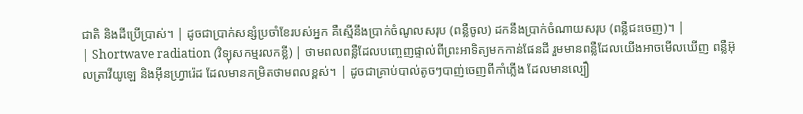ជាតិ និងដីប្រើប្រាស់។ | ដូចជាប្រាក់សន្សំប្រចាំខែរបស់អ្នក គឺស្មើនឹងប្រាក់ចំណូលសរុប (ពន្លឺចូល) ដកនឹងប្រាក់ចំណាយសរុប (ពន្លឺជះចេញ)។ |
| Shortwave radiation (វិទ្យុសកម្មរលកខ្លី) | ថាមពលពន្លឺដែលបញ្ចេញផ្ទាល់ពីព្រះអាទិត្យមកកាន់ផែនដី រួមមានពន្លឺដែលយើងអាចមើលឃើញ ពន្លឺអ៊ុលត្រាវីយូឡេ និងអ៊ីនហ្វ្រារ៉េដ ដែលមានកម្រិតថាមពលខ្ពស់។ | ដូចជាគ្រាប់បាល់តូចៗបាញ់ចេញពីកាំភ្លើង ដែលមានល្បឿ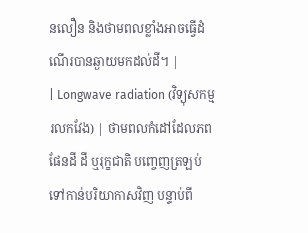នលឿន និងថាមពលខ្លាំងអាចធ្វើដំណើរបានឆ្ងាយមកដល់ដី។ |
| Longwave radiation (វិទ្យុសកម្មរលកវែង) | ថាមពលកំដៅដែលភពផែនដី ដី ឬរុក្ខជាតិ បញ្ចេញត្រឡប់ទៅកាន់បរិយាកាសវិញ បន្ទាប់ពី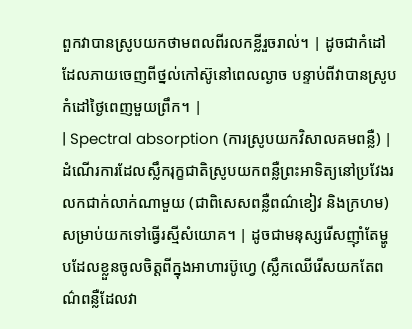ពួកវាបានស្រូបយកថាមពលពីរលកខ្លីរួចរាល់។ | ដូចជាកំដៅដែលភាយចេញពីថ្នល់កៅស៊ូនៅពេលល្ងាច បន្ទាប់ពីវាបានស្រូបកំដៅថ្ងៃពេញមួយព្រឹក។ |
| Spectral absorption (ការស្រូបយកវិសាលគមពន្លឺ) | ដំណើរការដែលស្លឹករុក្ខជាតិស្រូបយកពន្លឺព្រះអាទិត្យនៅប្រវែងរលកជាក់លាក់ណាមួយ (ជាពិសេសពន្លឺពណ៌ខៀវ និងក្រហម) សម្រាប់យកទៅធ្វើរស្មីសំយោគ។ | ដូចជាមនុស្សរើសញ៉ាំតែម្ហូបដែលខ្លួនចូលចិត្តពីក្នុងអាហារប៊ូហ្វេ (ស្លឹកឈើរើសយកតែពណ៌ពន្លឺដែលវា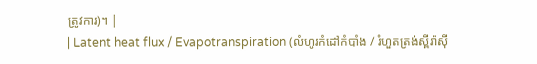ត្រូវការ)។ |
| Latent heat flux / Evapotranspiration (លំហូរកំដៅកំបាំង / រំហួតត្រង់ស្ពីរ៉ាស៊ី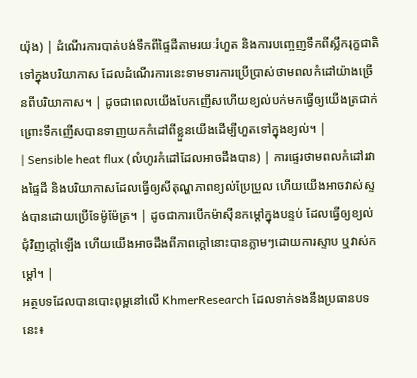យ៉ុង) | ដំណើរការបាត់បង់ទឹកពីផ្ទៃដីតាមរយៈរំហួត និងការបញ្ចេញទឹកពីស្លឹករុក្ខជាតិទៅក្នុងបរិយាកាស ដែលដំណើរការនេះទាមទារការប្រើប្រាស់ថាមពលកំដៅយ៉ាងច្រើនពីបរិយាកាស។ | ដូចជាពេលយើងបែកញើសហើយខ្យល់បក់មកធ្វើឲ្យយើងត្រជាក់ ព្រោះទឹកញើសបានទាញយកកំដៅពីខ្លួនយើងដើម្បីហួតទៅក្នុងខ្យល់។ |
| Sensible heat flux (លំហូរកំដៅដែលអាចដឹងបាន) | ការផ្ទេរថាមពលកំដៅរវាងផ្ទៃដី និងបរិយាកាសដែលធ្វើឲ្យសីតុណ្ហភាពខ្យល់ប្រែប្រួល ហើយយើងអាចវាស់ស្ទង់បានដោយប្រើទែម៉ូម៉ែត្រ។ | ដូចជាការបើកម៉ាស៊ីនកម្តៅក្នុងបន្ទប់ ដែលធ្វើឲ្យខ្យល់ជុំវិញក្តៅឡើង ហើយយើងអាចដឹងពីភាពក្តៅនោះបានភ្លាមៗដោយការស្ទាប ឬវាស់កម្តៅ។ |
អត្ថបទដែលបានបោះពុម្ពនៅលើ KhmerResearch ដែលទាក់ទងនឹងប្រធានបទនេះ៖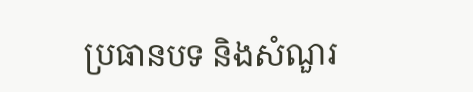ប្រធានបទ និងសំណួរ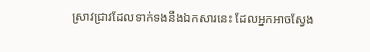ស្រាវជ្រាវដែលទាក់ទងនឹងឯកសារនេះ ដែលអ្នកអាចស្វែង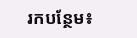រកបន្ថែម៖